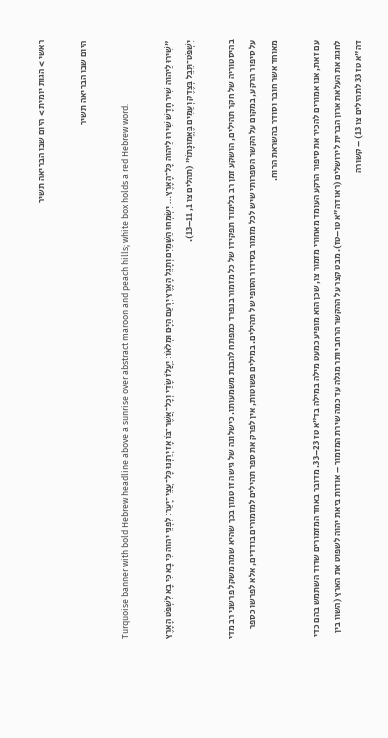ראשי > הגות יומית > היום שבו הבריאה תשיר

היום שבו הבריאה תשיר

Turquoise banner with bold Hebrew headline above a sunrise over abstract maroon and peach hills; white box holds a red Hebrew word.

"שִׁירוּ לַיהוה שִׁיר חָדָשׁ שִׁירוּ לַיהוה כָּל־הָאָרֶץ… יִשְׂמְחוּ הַשָּׁמַיִם וְתָגֵל הָאָרֶץ יִרְעַם הַיָּם וּמְלֹאֹו׃ יַעֲלֹז שָׂדַי וְכָל־אֲשֶׁר־בֹּו אָז יְרַנְּנוּ כָּל־עֲצֵי־יָעַר׃ לִפְנֵי יהוה כִּי בָא כִּי בָא לִשְׁפֹּט הָאָרֶץ יִשְׁפֹּט־תֵּבֵל בְּצֶדֶק וְעַמִּים בֶּאֱמוּנָתֹו" (תהלים צו 1, 11–13).

בהיסטוריה של חקר תהילים, הושקע זמן רב בלימוד תפקידו של כל מזמור בנפרד כמפתח להבנת משמעותו. כישלונה של גישה זו טמון בכך שהיא שמה משקל פרשני רב מדי על סיפור הרקע, במקום על הקשר הספרותי שיש לכל מזמור בסידור הסופי של תהילים. במילים פשוטות, אין לפרק את ספר תהילים למזמורים בודדים, אלא לפרשו כספר מאוחד אשר חובר וסודר בהשראת הרוח.

עם זאת, אנו אמורים להכיר את סיפור הרקע העומד מאחורי מזמור צו, שכן הוא מופיע כמעט מילה במילה בד"א טז 23–33. מדובר באחד המזמורים שדוד השתמש בהם כדי לחגוג את העלאת ארון הברית לירושלים (ראו דה"א טו–טז). מבט קצר על ההקשר הרחב יותר מגלה עד כמה שירת המזמור – אודות ביאת יהוה לשפוט את הארץ (השוו בין דה"א טז 33 לתהילים צו 13) – קשורה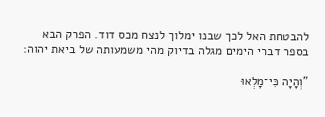להבטחת האל לכך שבנו ימלוך לנצח מכס דוד. הפרק הבא בספר דברי הימים מגלה בדיוק מהי משמעותה של ביאת יהוה:

"וְהָיָה כִּי־מָלְאוּ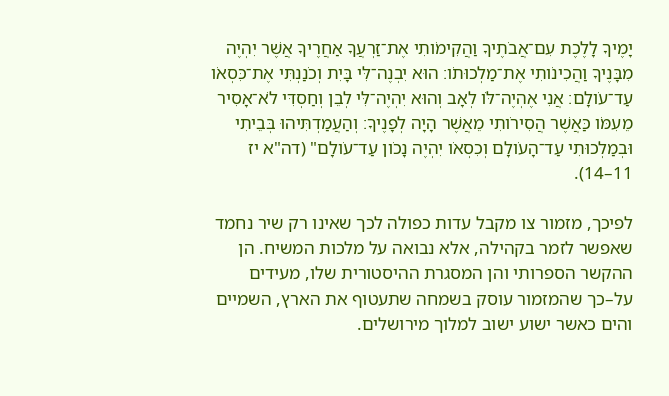יָמֶיךָ לָלֶכֶת עִם־אֲבֹתֶיךָ וַהֲקִימֹותִי אֶת־זַרְעֲךָ אַחֲרֶיךָ אֲשֶׁר יִהְיֶה מִבָּנֶיךָ וַהֲכִינֹותִי אֶת־מַלְכוּתֹו׃ הוּא יִבְנֶה־לִּי בָּיִת וְכֹנַנְתִּי אֶת־כִּסְאֹו עַד־עֹולָם׃ אֲנִי אֶהְיֶה־לֹּו לְאָב וְהוּא יִהְיֶה־לִּי לְבֵן וְחַסְדִּי לֹא־אָסִיר מֵעִמֹּו כַּאֲשֶׁר הֲסִירֹותִי מֵאֲשֶׁר הָיָה לְפָנֶיךָ׃ וְהַעֲמַדְתִּיהוּ בְּבֵיתִי וּבְמַלְכוּתִי עַד־הָעֹולָם וְכִסְאֹו יִהְיֶה נָכֹון עַד־עֹולָם" (דה"א יז 11–14).

לפיכך, מזמור צו מקבל עדות כפולה לכך שאינו רק שיר נחמד שאפשר לזמר בקהילה, אלא נבואה על מלכות המשיח. הן ההקשר הספרותי והן המסגרת ההיסטורית שלו, מעידים על–כך שהמזמור עוסק בשמחה שתעטוף את הארץ, השמיים והים כאשר ישוע ישוב למלוך מירושלים.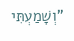"וְשָׁמַעְתִּי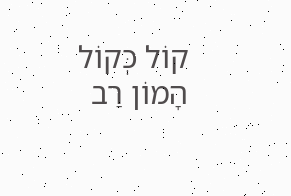קוֹל כְּקוֹל הָמוֹן רַב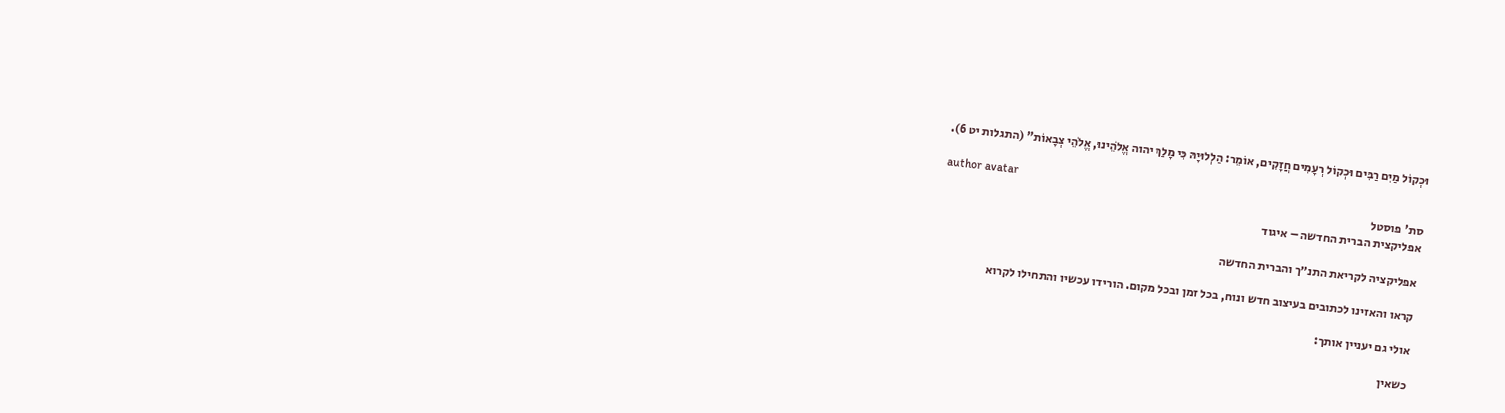וּכְקוֹל מַיִם רַבִּים וּכְקוֹל רְעָמִים חֲזָקִים, אוֹמֵר: הַלְלוּיָהּ כִּי מָלַךְ יהוה אֱלֹהֵינוּ, אֱלֹהֵי צְבָאוֹת" (התגלות יט 6).

author avatar
סת' פוסטל
אפליקצית הברית החדשה – איגוד

אפליקציה לקריאת התנ״ך והברית החדשה

קראו והאזינו לכתובים בעיצוב חדש ונוח, בכל זמן ובכל מקום. הורידו עכשיו והתחילו לקרוא

אולי גם יעניין אותך:

כשאין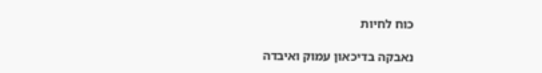כוח לחיות

נאבקה בדיכאון עמוק ואיבדה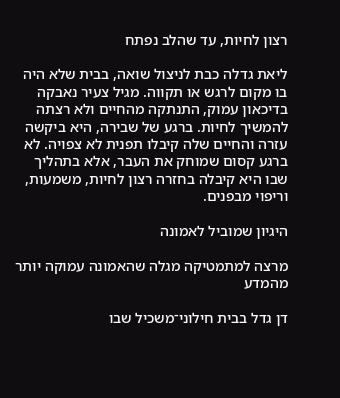רצון לחיות, עד שהלב נפתח

ליאת גדלה כבת לניצול שואה, בבית שלא היה בו מקום לרגש או תקווה. מגיל צעיר נאבקה בדיכאון עמוק, התנתקה מהחיים ולא רצתה להמשיך לחיות. ברגע של שבירה, היא ביקשה עזרה והחיים שלה קיבלו תפנית לא צפויה. לא ברגע קסום שמוחק את העבר, אלא בתהליך שבו היא קיבלה בחזרה רצון לחיות, משמעות, וריפוי מבפנים.

היגיון שמוביל לאמונה

מרצה למתמטיקה מגלה שהאמונה עמוקה יותר מהמדע

דן גדל בבית חילוני־משכיל שבו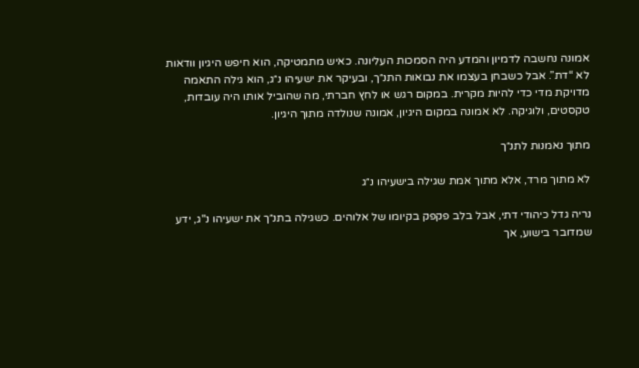אמונה נחשבה לדמיון והמדע היה הסמכות העליונה. כאיש מתמטיקה, הוא חיפש היגיון וודאות  לא “דת”. אבל כשבחן בעצמו את נבואות התנ״ך, ובעיקר את ישעיהו נ״ג, הוא גילה התאמה מדויקת מדי כדי להיות מקרית. במקום רגש או לחץ חברתי, מה שהוביל אותו היה עובדות, טקסטים, ולוגיקה. לא אמונה במקום היגיון, אמונה שנולדה מתוך היגיון.

מתוך נאמנות לתנ״ך

לא מתוך מרד, אלא מתוך אמת שגילה בישעיהו נ״ג

נריה גדל כיהודי דתי, אבל בלב פקפק בקיומו של אלוהים. כשגילה בתנ״ך את ישעיהו נ"ג, ידע שמדובר בישוע, אך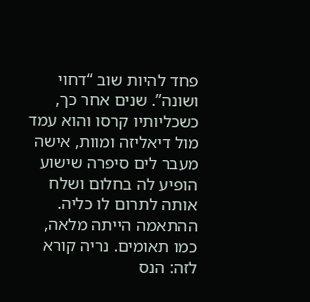פחד להיות שוב “דחוי ושונה”. שנים אחר כך, כשכליותיו קרסו והוא עמד מול דיאליזה ומוות, אישה מעבר לים סיפרה שישוע הופיע לה בחלום ושלח אותה לתרום לו כליה. ההתאמה הייתה מלאה, כמו תאומים. נריה קורא לזה: הנס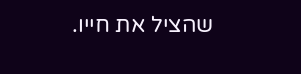שהציל את חייו.